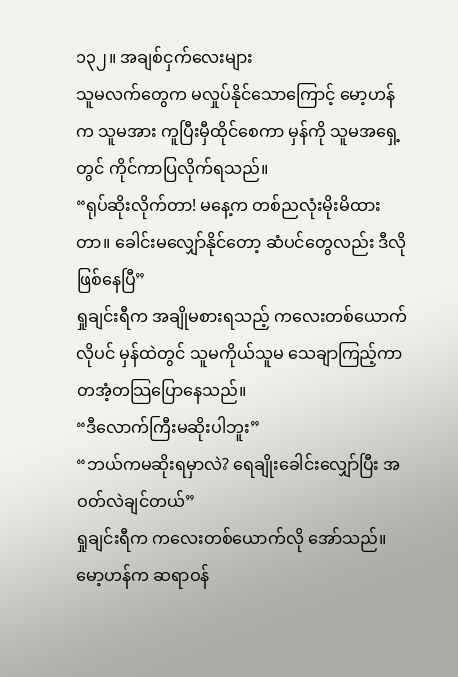၁၃၂။ အချစ်ငှက်လေးများ
သူမလက်တွေက မလှုပ်နိုင်သောကြောင့် မော့ဟန်က သူမအား ကူပြီးမှီထိုင်စေကာ မှန်ကို သူမအရှေ့တွင် ကိုင်ကာပြလိုက်ရသည်။
“ရုပ်ဆိုးလိုက်တာ! မနေ့က တစ်ညလုံးမိုးမိထားတာ။ ခေါင်းမလျှော်နိုင်တော့ ဆံပင်တွေလည်း ဒီလိုဖြစ်နေပြီ”
ရှုချင်းရီက အချိုမစားရသည့် ကလေးတစ်ယောက်လိုပင် မှန်ထဲတွင် သူမကိုယ်သူမ သေချာကြည့်ကာ တအံ့တသြပြောနေသည်။
“ဒီလောက်ကြီးမဆိုးပါဘူး”
“ဘယ်ကမဆိုးရမှာလဲ? ရေချိုးခေါင်းလျှော်ပြီး အဝတ်လဲချင်တယ်”
ရှုချင်းရီက ကလေးတစ်ယောက်လို အော်သည်။
မော့ဟန်က ဆရာဝန်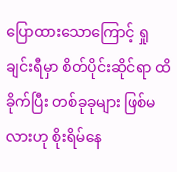ပြောထားသောကြောင့် ရှုချင်းရီမှာ စိတ်ပိုင်းဆိုင်ရာ ထိခိုက်ပြီး တစ်ခုခုများ ဖြစ်မလားဟု စိုးရိမ်နေ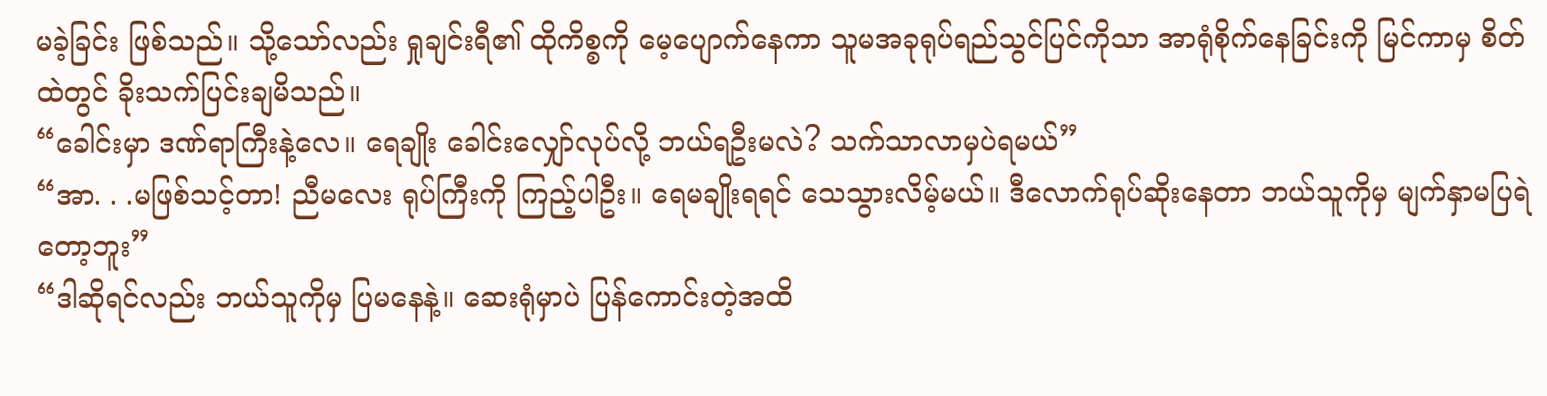မခဲ့ခြင်း ဖြစ်သည်။ သို့သော်လည်း ရှုချင်းရီ၏ ထိုကိစ္စကို မေ့ပျောက်နေကာ သူမအခုရုပ်ရည်သွင်ပြင်ကိုသာ အာရုံစိုက်နေခြင်းကို မြင်ကာမှ စိတ်ထဲတွင် ခိုးသက်ပြင်းချမိသည်။
“ခေါင်းမှာ ဒဏ်ရာကြီးနဲ့လေ။ ရေချိုး ခေါင်းလျှော်လုပ်လို့ ဘယ်ရဦးမလဲ? သက်သာလာမှပဲရမယ်”
“အာ. . .မဖြစ်သင့်တာ! ညီမလေး ရုပ်ကြီးကို ကြည့်ပါဦး။ ရေမချိုးရရင် သေသွားလိမ့်မယ်။ ဒီလောက်ရုပ်ဆိုးနေတာ ဘယ်သူကိုမှ မျက်နှာမပြရဲတော့ဘူး”
“ဒါဆိုရင်လည်း ဘယ်သူကိုမှ ပြမနေနဲ့။ ဆေးရုံမှာပဲ ပြန်ကောင်းတဲ့အထိ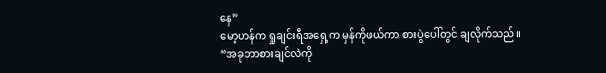နေ”
မော့ဟန်က ရှုချင်းရီအရှေ့က မှန်ကိုဖယ်ကာ စားပွဲပေါ်တွင် ချလိုက်သည်။
“အခုဘာစားချင်လဲကို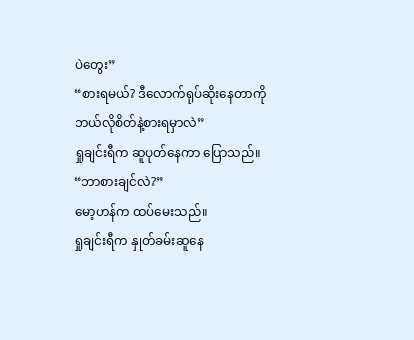ပဲတွေး”
“စားရမယ်? ဒီလောက်ရုပ်ဆိုးနေတာကို ဘယ်လိုစိတ်နဲ့စားရမှာလဲ”
ရှုချင်းရီက ဆူပုတ်နေကာ ပြောသည်။
“ဘာစားချင်လဲ?”
မော့ဟန်က ထပ်မေးသည်။
ရှုချင်းရီက နှုတ်ခမ်းဆူနေ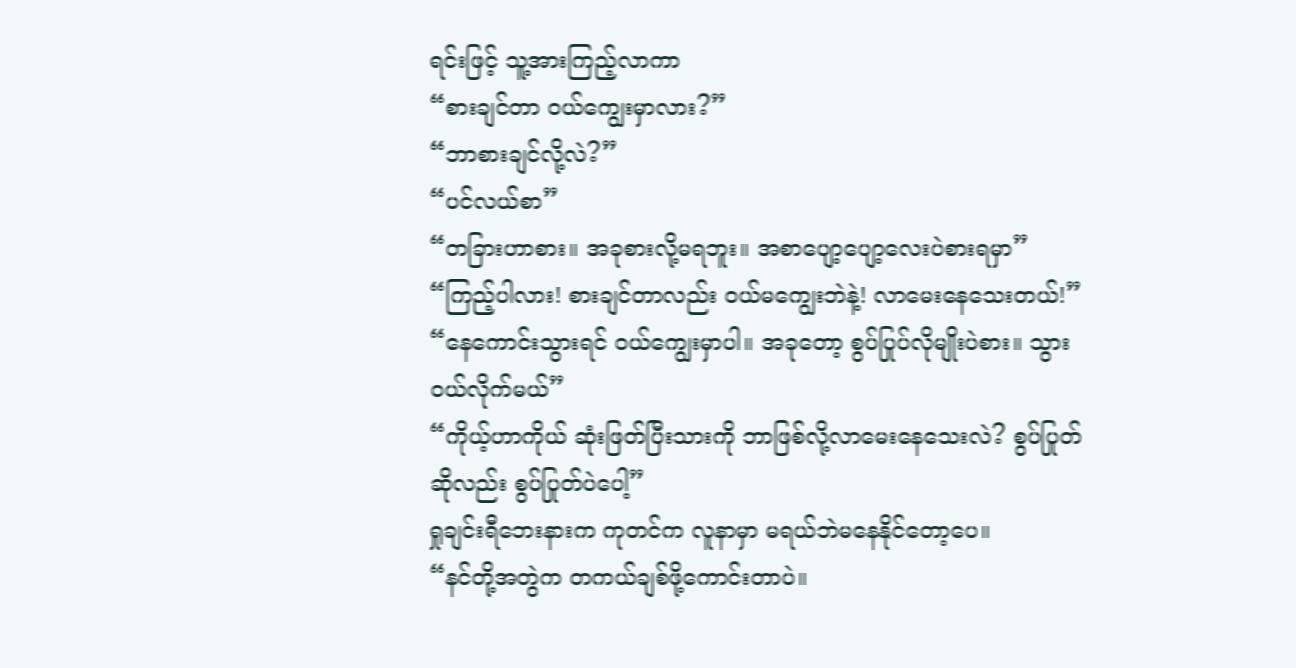ရင်းဖြင့် သူ့အားကြည့်လာကာ
“စားချင်တာ ဝယ်ကျွေးမှာလား?”
“ဘာစားချင်လို့လဲ?”
“ပင်လယ်စာ”
“တခြားဟာစား။ အခုစားလို့မရဘူး။ အစာပျော့ပျော့လေးပဲစားရမှာ”
“ကြည့်ပါလား! စားချင်တာလည်း ဝယ်မကျွေးဘဲနဲ့! လာမေးနေသေးတယ်!”
“နေကောင်းသွားရင် ဝယ်ကျွေးမှာပါ။ အခုတော့ စွပ်ပြုပ်လိုမျိုးပဲစား။ သွားဝယ်လိုက်မယ်”
“ကိုယ့်ဟာကိုယ် ဆုံးဖြတ်ပြီးသားကို ဘာဖြစ်လို့လာမေးနေသေးလဲ? စွပ်ပြုတ်ဆိုလည်း စွပ်ပြုတ်ပဲပေါ့”
ရှုချင်းရီဘေးနားက ကုတင်က လူနာမှာ မရယ်ဘဲမနေနိုင်တော့ပေ။
“နင်တို့အတွဲက တကယ်ချစ်ဖို့ကောင်းတာပဲ။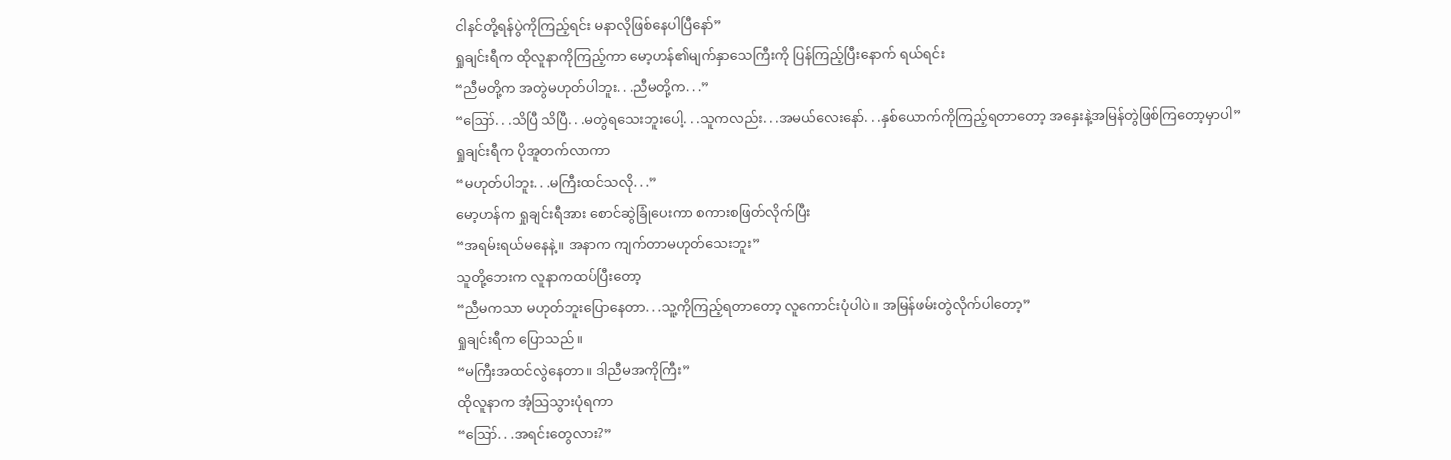ငါနင်တို့ရန်ပွဲကိုကြည့်ရင်း မနာလိုဖြစ်နေပါပြီနော်”
ရှုချင်းရီက ထိုလူနာကိုကြည့်ကာ မော့ဟန်၏မျက်နှာသေကြီးကို ပြန်ကြည့်ပြီးနောက် ရယ်ရင်း
“ညီမတို့က အတွဲမဟုတ်ပါဘူး. . .ညီမတို့က. . .”
“ဪ. . .သိပြီ သိပြီ. . .မတွဲရသေးဘူးပေါ့. . .သူကလည်း. . .အမယ်လေးနော်. . .နှစ်ယောက်ကိုကြည့်ရတာတော့ အနှေးနဲ့အမြန်တွဲဖြစ်ကြတော့မှာပါ”
ရှုချင်းရီက ပိုအူတက်လာကာ
“မဟုတ်ပါဘူး. . .မကြီးထင်သလို. . .”
မော့ဟန်က ရှုချင်းရီအား စောင်ဆွဲခြုံပေးကာ စကားစဖြတ်လိုက်ပြီး
“အရမ်းရယ်မနေနဲ့။ အနာက ကျက်တာမဟုတ်သေးဘူး”
သူတို့ဘေးက လူနာကထပ်ပြီးတော့
“ညီမကသာ မဟုတ်ဘူးပြောနေတာ. . .သူ့ကိုကြည့်ရတာတော့ လူကောင်းပုံပါပဲ။ အမြန်ဖမ်းတွဲလိုက်ပါတော့”
ရှုချင်းရီက ပြောသည်။
“မကြီးအထင်လွဲနေတာ။ ဒါညီမအကိုကြီး”
ထိုလူနာက အံ့သြသွားပုံရကာ
“ဪ. . .အရင်းတွေလား?”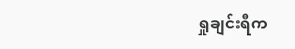ရှုချင်းရီက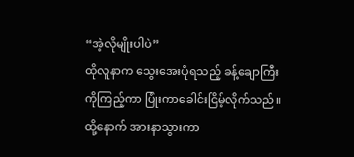“အဲ့လိုမျိုးပါပဲ”
ထိုလူနာက သွေးအေးပုံရသည့် ခန့်ချောကြီးကိုကြည့်ကာ ပြုံးကာခေါင်းငြိမ့်လိုက်သည်။ ထို့နောက် အားနာသွားကာ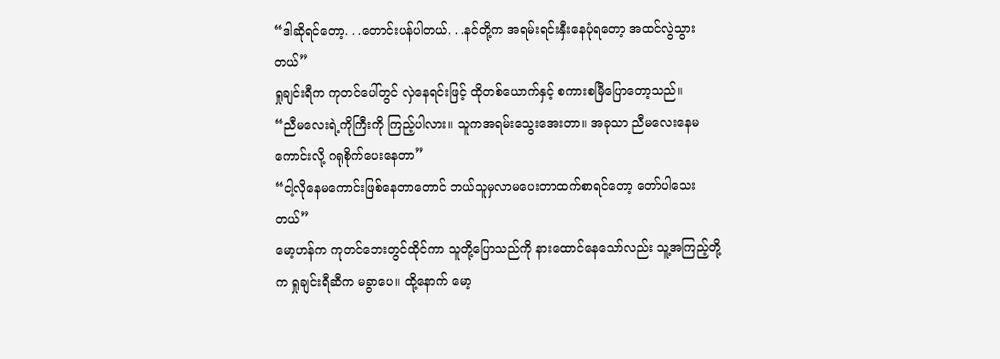“ဒါဆိုရင်တော့. . .တောင်းပန်ပါတယ်. . .နင်တို့က အရမ်းရင်းနှီးနေပုံရတော့ အထင်လွဲသွားတယ်”
ရှုချင်းရီက ကုတင်ပေါ်တွင် လှဲနေရင်းဖြင့် ထိုတစ်ယောက်နှင့် စကားစမြီပြောတော့သည်။
“ညီမလေးရဲ့ကိုကြီးကို ကြည့်ပါလား။ သူကအရမ်းသွေးအေးတာ။ အခုသာ ညီမလေးနေမကောင်းလို့ ဂရုစိုက်ပေးနေတာ”
“ငါ့လိုနေမကောင်းဖြစ်နေတာတောင် ဘယ်သူမှလာမပေးတာထက်စာရင်တော့ တော်ပါသေးတယ်”
မော့ဟန်က ကုတင်ဘေးတွင်ထိုင်ကာ သူတို့ပြောသည်ကို နားထောင်နေသော်လည်း သူ့အကြည့်တို့က ရှုချင်းရီဆီက မခွာပေ။ ထို့နောက် မော့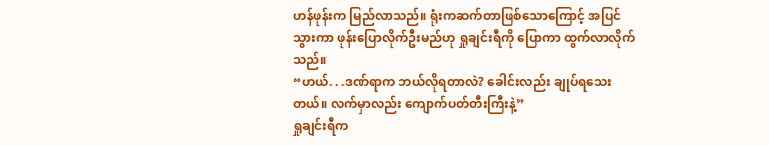ဟန်ဖုန်းက မြည်လာသည်။ ရုံးကဆက်တာဖြစ်သောကြောင့် အပြင်သွားကာ ဖုန်းပြောလိုက်ဦးမည်ဟု ရှုချင်းရီကို ပြောကာ ထွက်လာလိုက်သည်။
“ဟယ်. . .ဒဏ်ရာက ဘယ်လိုရတာလဲ? ခေါင်းလည်း ချုပ်ရသေးတယ်။ လက်မှာလည်း ကျောက်ပတ်တီးကြီးနဲ့”
ရှုချင်းရီက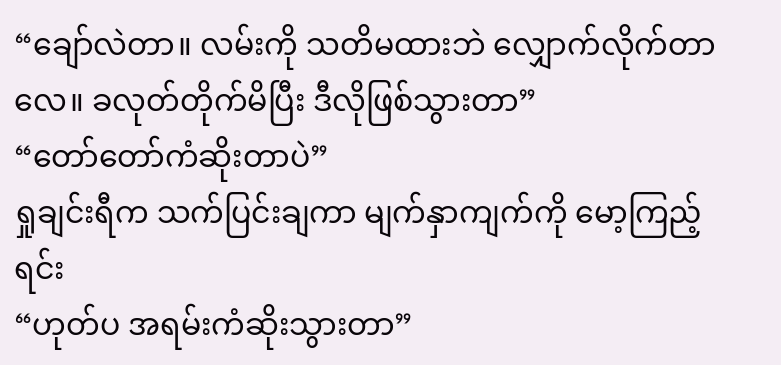“ချော်လဲတာ။ လမ်းကို သတိမထားဘဲ လျှောက်လိုက်တာလေ။ ခလုတ်တိုက်မိပြီး ဒီလိုဖြစ်သွားတာ”
“တော်တော်ကံဆိုးတာပဲ”
ရှုချင်းရီက သက်ပြင်းချကာ မျက်နှာကျက်ကို မော့ကြည့်ရင်း
“ဟုတ်ပ အရမ်းကံဆိုးသွားတာ”